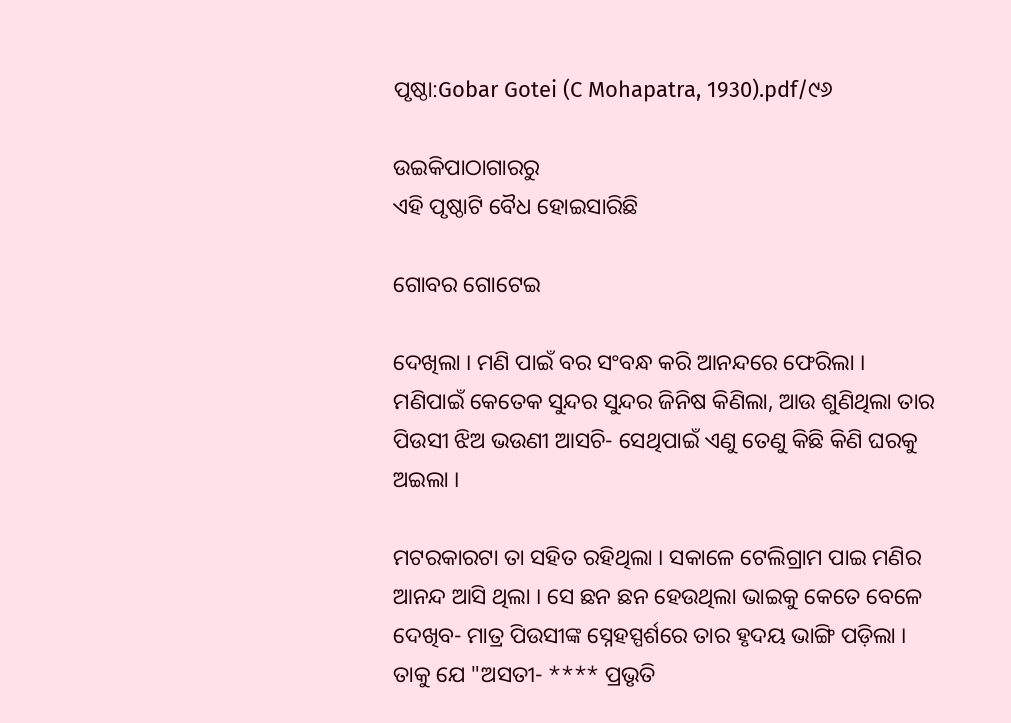ପୃଷ୍ଠା:Gobar Gotei (C Mohapatra, 1930).pdf/୯୬

ଉଇକିପାଠାଗାର‌ରୁ
ଏହି ପୃଷ୍ଠାଟି ବୈଧ ହୋଇସାରିଛି

ଗୋବର ଗୋଟେଇ

ଦେଖିଲା । ମଣି ପାଇଁ ବର ସଂବନ୍ଧ କରି ଆନନ୍ଦରେ ଫେରିଲା । ମଣିପାଇଁ କେତେକ ସୁନ୍ଦର ସୁନ୍ଦର ଜିନିଷ କିଣିଲା, ଆଉ ଶୁଣିଥିଲା ତାର ପିଉସୀ ଝିଅ ଭଉଣୀ ଆସଚି- ସେଥିପାଇଁ ଏଣୁ ତେଣୁ କିଛି କିଣି ଘରକୁ ଅଇଲା ।

ମଟରକାରଟା ତା ସ‌ହିତ ରହିଥିଲା । ସକାଳେ ଟେଲିଗ୍ରାମ ପାଇ ମଣିର ଆନନ୍ଦ ଆସି ଥିଲା । ସେ ଛନ ଛନ ହେଉଥିଲା ଭାଇକୁ କେତେ ବେଳେ ଦେଖିବ- ମାତ୍ର ପିଉସୀଙ୍କ ସ୍ନେହସ୍ପର୍ଶରେ ତାର ହୃଦୟ ଭାଙ୍ଗି ପଡ଼ିଲା । ତାକୁ ଯେ "ଅସତୀ- **** ପ୍ରଭୃତି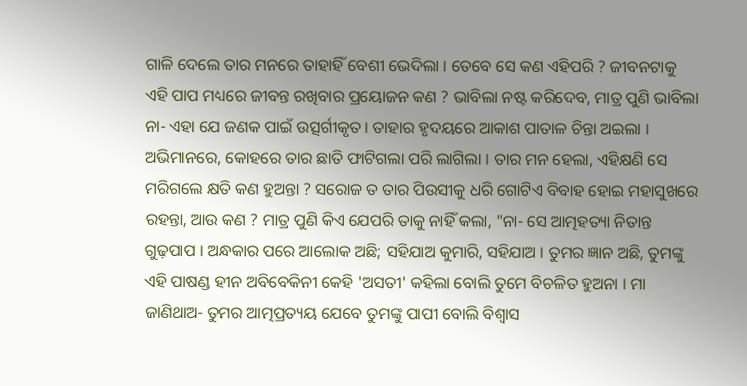ଗାଳି ଦେଲେ ତାର ମନରେ ତାହାହିଁ ବେଶୀ ଭେଦିଲା । ତେବେ ସେ କଣ ଏହିପରି ? ଜୀବନଟାକୁ ଏହି ପାପ ମଧ୍ୟରେ ଜୀବନ୍ତ ରଖିବାର ପ୍ରୟୋଜନ କଣ ? ଭାବିଲା ନଷ୍ଟ କରିଦେବ, ମାତ୍ର ପୁଣି ଭାବିଲା ନା- ଏହା ଯେ ଜଣକ ପାଇଁ ଉତ୍ସର୍ଗୀକୃତ । ତାହାର ହୃଦୟରେ ଆକାଶ ପାତାଳ ଚିନ୍ତା ଅଇଲା । ଅଭିମାନରେ, କୋହରେ ତାର ଛାତି ଫାଟିଗଲା ପରି ଲାଗିଲା । ତାର ମନ ହେଲା, ଏହିକ୍ଷଣି ସେ ମରିଗଲେ କ୍ଷତି କଣ ହୁଅନ୍ତା ? ସରୋଜ ତ ତାର ପିଉସୀକୁ ଧରି ଗୋଟିଏ ବିବାହ ହୋଇ ମହାସୁଖରେ ରହନ୍ତା, ଆଉ କଣ ? ମାତ୍ର ପୁଣି କିଏ ଯେପରି ତାକୁ ନାହିଁ କଲା, "ନା- ସେ ଆତ୍ମହତ୍ୟା ନିତାନ୍ତ ଗୁଢ଼ପାପ । ଅନ୍ଧକାର ପରେ ଆଲୋକ ଅଛି; ସ‌ହିଯାଅ କୁମାରି, ସ‌ହିଯାଅ । ତୁମର ଜ୍ଞାନ ଅଛି, ତୁମଙ୍କୁ ଏହି ପାଷଣ୍ଡ ହୀନ ଅବିବେକିନୀ କେହି 'ଅସତୀ' କ‌ହିଲା ବୋଲି ତୁମେ ବିଚଳିତ ହୁଅନା । ମା ଜାଣିଥାଅ- ତୁମର ଆତ୍ମ‌‌ପ୍ରତ୍ୟୟ ଯେବେ ତୁମଙ୍କୁ ପାପୀ ବୋଲି ବିଶ୍ୱାସ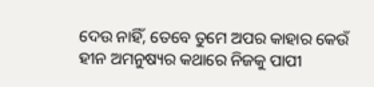ଦେଉ ନାହିଁ, ତେବେ ତୁମେ ଅପର କାହାର କେଉଁ ହୀନ ଅମନୁଷ୍ୟର କଥାରେ ନିଜକୁ ପାପୀ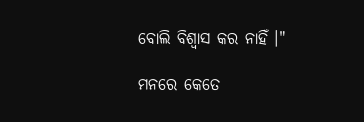ବୋଲି ବିଶ୍ୱାସ କର ନାହିଁ ।"

ମନରେ କେତେ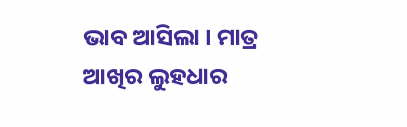ଭାବ ଆସିଲା । ମାତ୍ର ଆଖିର ଲୁହଧାର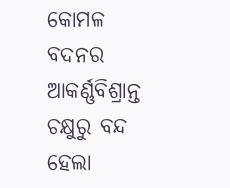କୋମଳ ବଦନର ଆକର୍ଣ୍ଣବିଶ୍ରାନ୍ତ ଚକ୍ଷୁରୁ ବନ୍ଦ ହେଲା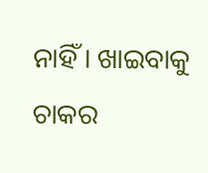ନାହିଁ । ଖାଇବାକୁ ଚାକର